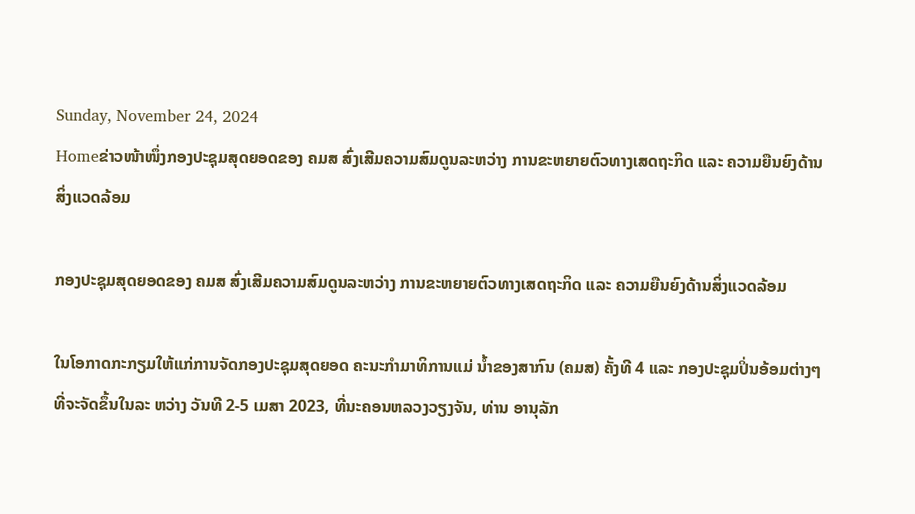Sunday, November 24, 2024
Homeຂ່າວໜ້າໜຶ່ງກອງປະຊຸມສຸດຍອດຂອງ ຄມສ ສົ່ງເສີມຄວາມສົມດູນລະຫວ່າງ ການຂະຫຍາຍຕົວທາງເສດຖະກິດ ແລະ ຄວາມຍືນຍົງດ້ານສິ່ງແວດລ້ອມ

ກອງປະຊຸມສຸດຍອດຂອງ ຄມສ ສົ່ງເສີມຄວາມສົມດູນລະຫວ່າງ ການຂະຫຍາຍຕົວທາງເສດຖະກິດ ແລະ ຄວາມຍືນຍົງດ້ານສິ່ງແວດລ້ອມ

ໃນໂອກາດກະກຽມໃຫ້ແກ່ການຈັດກອງປະຊຸມສຸດຍອດ ຄະນະກໍາມາທິການແມ່ ນໍ້າຂອງສາກົນ (ຄມສ) ຄັ້ງທີ 4 ແລະ ກອງປະຊຸມປິ່ນອ້ອມຕ່າງໆ ທີ່ຈະຈັດຂຶ້ນໃນລະ ຫວ່າງ ວັນທີ 2-5 ເມສາ 2023, ທີ່ນະຄອນຫລວງວຽງຈັນ, ທ່ານ ອານຸລັກ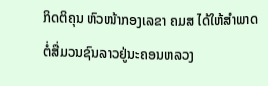ກິດຕິຄຸນ ຫົວໜ້າກອງເລຂາ ຄມສ ໄດ້ໃຫ້ສໍາພາດຕໍ່ສື່ມວນຊົນລາວຢູ່ນະຄອນຫລວງ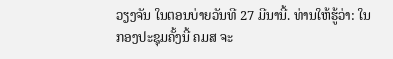ວຽງຈັນ ໃນຕອນບ່າຍວັນທີ 27 ມີນານີ້. ທ່ານໃຫ້ຮູ້ວ່າ: ໃນກອງປະຊຸມຄັ້ງນີ້ ຄມສ ຈະ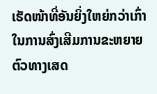ເຮັດໜ້າທີ່ອັນຍິ່ງໃຫຍ່ກວ່າເກົ່າໃນການສົ່ງເສີມການຂະຫຍາຍຕົວທາງເສດ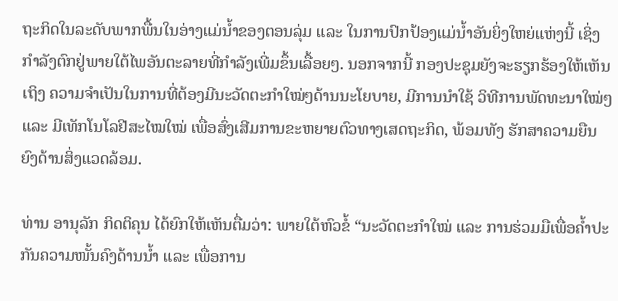ຖະກິດໃນລະດັບພາກພື້ນໃນອ່າງແມ່ນໍ້າຂອງຕອນລຸ່ມ ແລະ ໃນການປົກປ້ອງແມ່ນໍ້າອັນຍິ່ງໃຫຍ່ແຫ່ງນີ້ ເຊິ່ງກໍາລັງຕົກຢູ່ພາຍໃຕ້ໄພອັນຕະລາຍທີ່ກໍາລັງເພີ່ມຂຶ້ນເລື້ອຍໆ. ນອກຈາກນີ້ ກອງປະຊຸມຍັງຈະຮຽກຮ້ອງໃຫ້ເຫັນເຖິງ ຄວາມຈໍາເປັນໃນການທີ່ຕ້ອງມີນະວັດຕະກໍາໃໝ່ໆດ້ານນະໂຍບາຍ, ມີການນໍາໃຊ້ ວິທີການພັດທະນາໃໝ່ໆ ແລະ ມີເທັກໂນໂລຢີສະໄໝໃໝ່ ເພື່ອສົ່ງເສີມການຂະຫຍາຍຕົວທາງເສດຖະກິດ, ພ້ອມທັງ ຮັກສາຄວາມຍືນຍົງດ້ານສິ່ງແວດລ້ອມ.

ທ່ານ ອານຸລັກ ກິດຕິຄຸນ ໄດ້ຍົກໃຫ້ເຫັນຕື່ມວ່າ: ພາຍໃຕ້ຫົວຂໍ້ “ນະວັດຕະກໍາໃໝ່ ແລະ ການຮ່ວມມືເພື່ອຄໍ້າປະກັນຄວາມໜັ້ນຄົງດ້ານນໍ້າ ແລະ ເພື່ອການ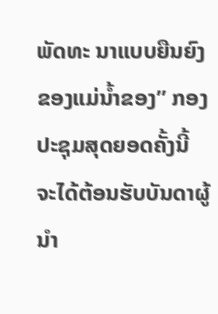ພັດທະ ນາແບບຍືນຍົງຂອງແມ່ນໍ້າຂອງ” ກອງປະຊຸມສຸດຍອດຄັ້ງນີ້ ຈະໄດ້ຕ້ອນຮັບບັນດາຜູ້ນໍາ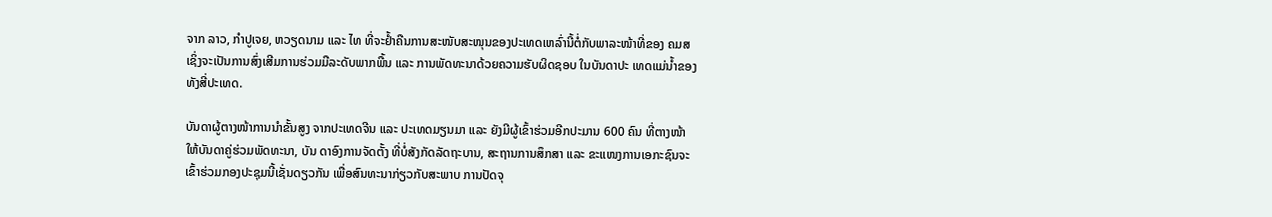ຈາກ ລາວ, ກໍາປູເຈຍ, ຫວຽດນາມ ແລະ ໄທ ທີ່ຈະຢໍ້າຄືນການສະໜັບສະໜຸນຂອງປະເທດເຫລົ່ານີ້ຕໍ່ກັບພາລະໜ້າທີ່ຂອງ ຄມສ ເຊິ່ງຈະເປັນການສົ່ງເສີມການຮ່ວມມືລະດັບພາກພື້ນ ແລະ ການພັດທະນາດ້ວຍຄວາມຮັບຜິດຊອບ ໃນບັນດາປະ ເທດແມ່ນໍ້າຂອງທັງສີ່ປະເທດ.

ບັນດາຜູ້ຕາງໜ້າການນໍາຂັ້ນສູງ ຈາກປະເທດຈີນ ແລະ ປະເທດມຽນມາ ແລະ ຍັງມີຜູ້ເຂົ້າຮ່ວມອີກປະມານ 600 ຄົນ ທີ່ຕາງໜ້າໃຫ້ບັນດາຄູ່ຮ່ວມພັດທະນາ, ບັນ ດາອົງການຈັດຕັ້ງ ທີ່ບໍ່ສັງກັດລັດຖະບານ, ສະຖານການສຶກສາ ແລະ ຂະແໜງການເອກະຊົນຈະເຂົ້າຮ່ວມກອງປະຊຸມນີ້ເຊັ່ນດຽວກັນ ເພື່ອສົນທະນາກ່ຽວກັບສະພາບ ການປັດຈຸ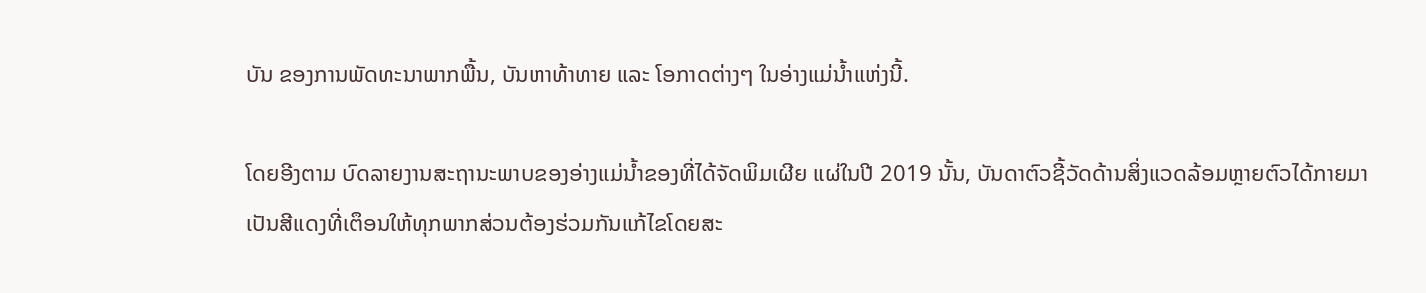ບັນ ຂອງການພັດທະນາພາກພື້ນ, ບັນຫາທ້າທາຍ ແລະ ໂອກາດຕ່າງໆ ໃນອ່າງແມ່ນໍ້າແຫ່ງນີ້.

ໂດຍອີງຕາມ ບົດລາຍງານສະຖານະພາບຂອງອ່າງແມ່ນໍ້າຂອງທີ່ໄດ້ຈັດພິມເຜີຍ ແຜ່ໃນປີ 2019 ນັ້ນ, ບັນດາຕົວຊີ້ວັດດ້ານສິ່ງແວດລ້ອມຫຼາຍຕົວໄດ້ກາຍມາເປັນສີແດງທີ່ເຕຶອນໃຫ້ທຸກພາກສ່ວນຕ້ອງຮ່ວມກັນແກ້ໄຂໂດຍສະ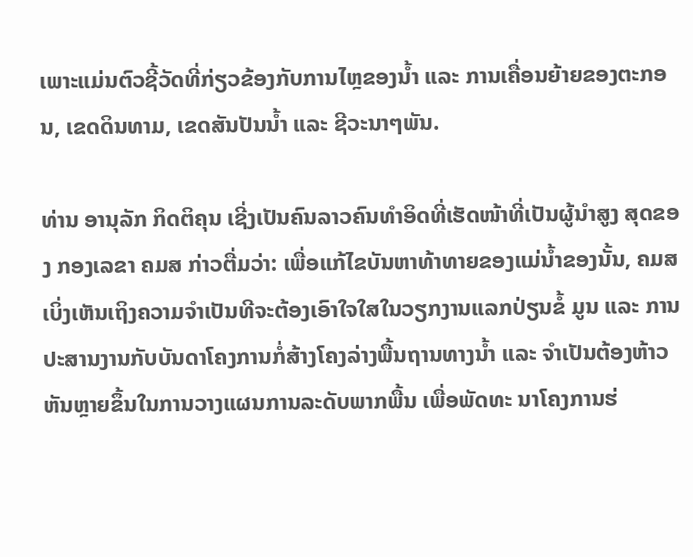ເພາະແມ່ນຕົວຊີ້ວັດທີ່ກ່ຽວຂ້ອງກັບການໄຫຼຂອງນໍ້າ ແລະ ການເຄື່ອນຍ້າຍຂອງຕະກອນ, ເຂດດິນທາມ, ເຂດສັນປັນນໍ້າ ແລະ ຊີວະນາໆພັນ.

ທ່ານ ອານຸລັກ ກິດຕິຄຸນ ເຊີ່ງເປັນຄົນລາວຄົນທໍາອິດທີ່ເຮັດໜ້າທີ່ເປັນຜູ້ນໍາສູງ ສຸດຂອງ ກອງເລຂາ ຄມສ ກ່າວຕື່ມວ່າ: ເພື່ອແກ້ໄຂບັນຫາທ້າທາຍຂອງແມ່ນໍ້າຂອງນັ້ນ, ຄມສ ເບິ່ງເຫັນເຖິງຄວາມຈໍາເປັນທີຈະຕ້ອງເອົາໃຈໃສໃນວຽກງານແລກປ່ຽນຂໍ້ ມູນ ແລະ ການປະສານງານກັບບັນດາໂຄງການກໍ່ສ້າງໂຄງລ່າງພື້ນຖານທາງນໍ້າ ແລະ ຈໍາເປັນຕ້ອງຫ້າວ ຫັນຫຼາຍຂຶ້ນໃນການວາງແຜນການລະດັບພາກພື້ນ ເພື່ອພັດທະ ນາໂຄງການຮ່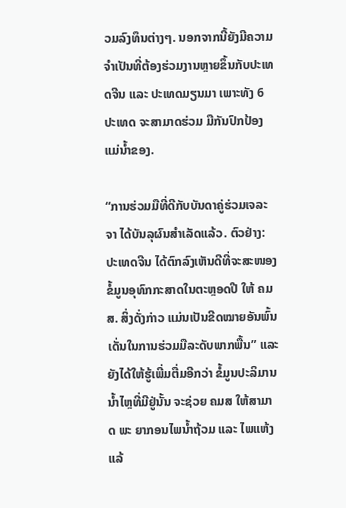ວມລົງທຶນຕ່າງໆ. ນອກຈາກນີ້ຍັງມີຄວາມຈໍາເປັນທີ່ຕ້ອງຮ່ວມງານຫຼາຍຂຶ້ນກັບປະເທດຈີນ ແລະ ປະເທດມຽນມາ ເພາະທັງ 6 ປະເທດ ຈະສາມາດຮ່ວມ ມືກັນປົກປ້ອງແມ່ນໍ້າຂອງ.

“ການຮ່ວມມືທີ່ດີກັບບັນດາຄູ່ຮ່ວມເຈລະຈາ ໄດ້ບັນລຸຜົນສໍາເລັດແລ້ວ. ຕົວຢ່າງ: ປະເທດຈີນ ໄດ້ຕົກລົງເຫັນດີທີ່ຈະສະໜອງຂໍ້ມູນອຸທົກກະສາດໃນຕະຫຼອດປີ ໃຫ້ ຄມສ. ສິ່ງດັ່ງກ່າວ ແມ່ນເປັນຂີດໝາຍອັນພົ້ນເດັ່ນໃນການຮ່ວມມືລະດັບພາກພື້ນ” ແລະ ຍັງໄດ້ໃຫ້ຮູ້ເພີ່ມຕື່ມອີກວ່າ ຂໍ້ມູນປະລິມານນໍ້າໄຫຼທີ່ມີຢູ່ນັ້ນ ຈະຊ່ວຍ ຄມສ ໃຫ້ສາມາດ ພະ ຍາກອນໄພນໍ້າຖ້ວມ ແລະ ໄພແຫ້ງແລ້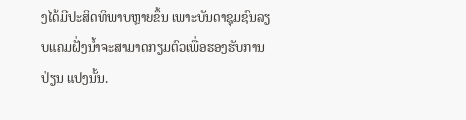ງໄດ້ມີປະສິດທິພາບຫຼາຍຂຶ້ນ ເພາະບັນດາຊຸມຊົນລຽບແຄມຝັ່ງນໍ້າຈະສາມາດກຽມຕົວເພື່ອຮອງຮັບການປ່ຽນ ແປງນັ້ນ.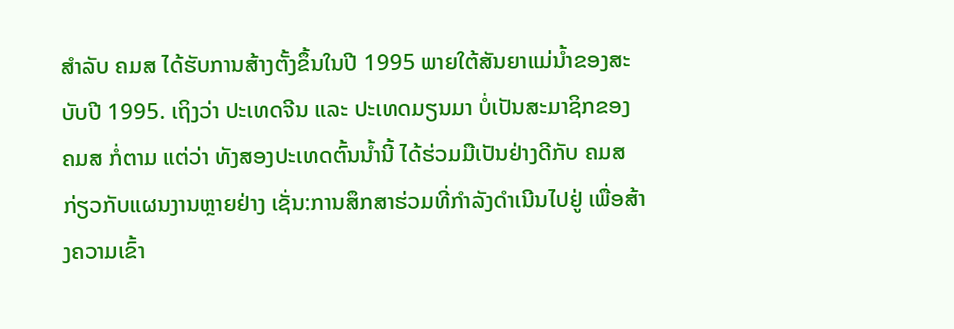ສໍາລັບ ຄມສ ໄດ້ຮັບການສ້າງຕັ້ງຂຶ້ນໃນປີ 1995 ພາຍໃຕ້ສັນຍາແມ່ນໍ້າຂອງສະບັບປີ 1995. ເຖິງວ່າ ປະເທດຈີນ ແລະ ປະເທດມຽນມາ ບໍ່ເປັນສະມາຊິກຂອງ ຄມສ ກໍ່ຕາມ ແຕ່ວ່າ ທັງສອງປະເທດຕົ້ນນໍ້ານີ້ ໄດ້ຮ່ວມມືເປັນຢ່າງດີກັບ ຄມສ ກ່ຽວກັບແຜນງານຫຼາຍຢ່າງ ເຊັ່ນ:ການສຶກສາຮ່ວມທີ່ກໍາລັງດໍາເນີນໄປຢູ່ ເພື່ອສ້າງຄວາມເຂົ້າ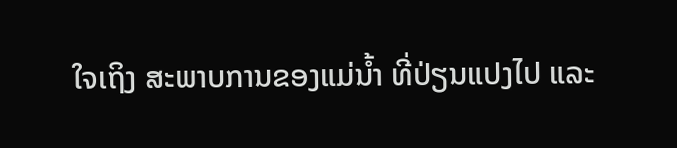ໃຈເຖິງ ສະພາບການຂອງແມ່ນໍ້າ ທີ່ປ່ຽນແປງໄປ ແລະ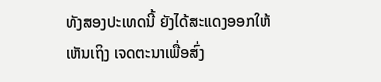ທັງສອງປະເທດນີ້ ຍັງໄດ້ສະແດງອອກໃຫ້ເຫັນເຖິງ ເຈດຕະນາເພື່ອສົ່ງ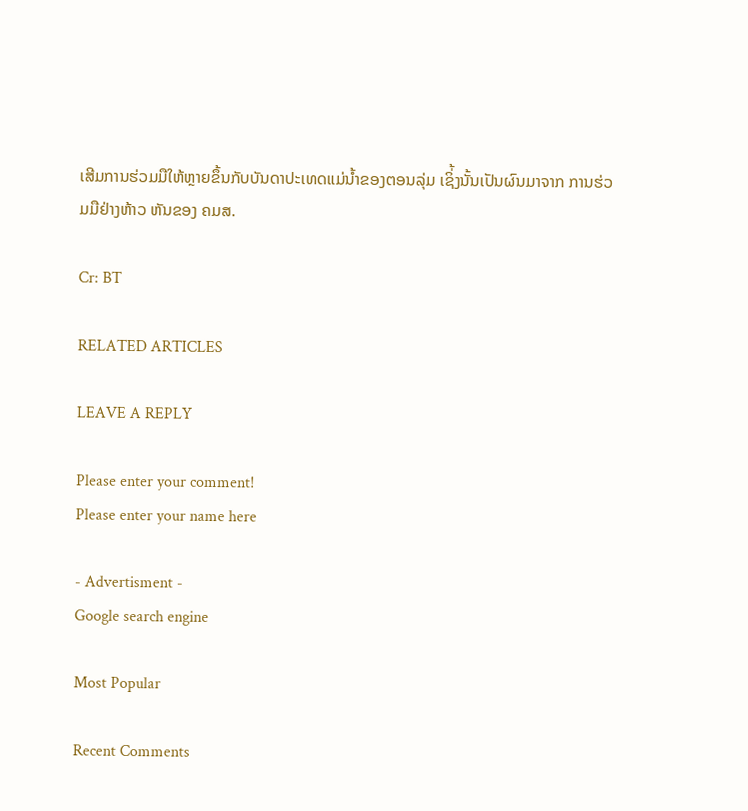ເສີມການຮ່ວມມືໃຫ້ຫຼາຍຂຶ້ນກັບບັນດາປະເທດແມ່ນໍ້າຂອງຕອນລຸ່ມ ເຊິ່້ງນັ້ນເປັນຜົນມາຈາກ ການຮ່ວມມືຢ່າງຫ້າວ ຫັນຂອງ ຄມສ.

Cr: BT

RELATED ARTICLES

LEAVE A REPLY

Please enter your comment!
Please enter your name here

- Advertisment -
Google search engine

Most Popular

Recent Comments